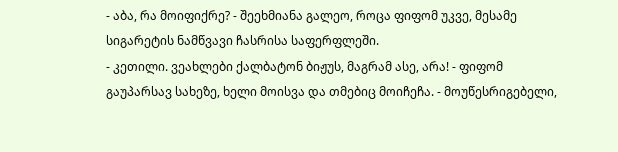- აბა, რა მოიფიქრე? - შეეხმიანა გალეო, როცა ფიფომ უკვე, მესამე სიგარეტის ნამწვავი ჩასრისა საფერფლეში.
- კეთილი. ვეახლები ქალბატონ ბიჟუს, მაგრამ ასე, არა! - ფიფომ გაუპარსავ სახეზე, ხელი მოისვა და თმებიც მოიჩეჩა. - მოუწესრიგებელი,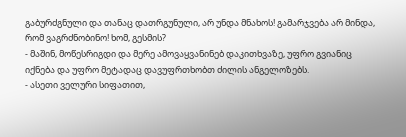გაბურძგნული და თანაც დათრგუნული, არ უნდა მნახოს! გამარჯვება არ მინდა, რომ ვაგრძნობინო! ხომ, გესმის?
- მაშინ, მოწესრიგდი და მერე ამოვაყვანინებ დაკითხვაზე, უფრო გვიანიც იქნება და უფრო მეტადაც დავუფრთხობთ ძილის ანგელოზებს.
- ასეთი ველური სიფათით,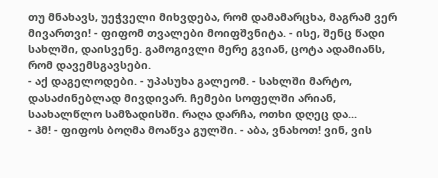თუ მნახავს, უეჭველი მიხვდება, რომ დამამარცხა, მაგრამ ვერ მივართვი! - ფიფომ თვალები მოიფშვნიტა. - ისე, შენც წადი სახლში, დაისვენე. გამოგივლი მერე გვიან, ცოტა ადამიანს, რომ დავემსგავსები.
- აქ დაგელოდები. - უპასუხა გალეომ. - სახლში მარტო, დასაძინებლად მივდივარ. ჩემები სოფელში არიან, საახალწლო სამზადისში. რაღა დარჩა, ოთხი დღეც და...
- ჰმ! - ფიფოს ბოღმა მოაწვა გულში. - აბა, ვნახოთ! ვინ, ვის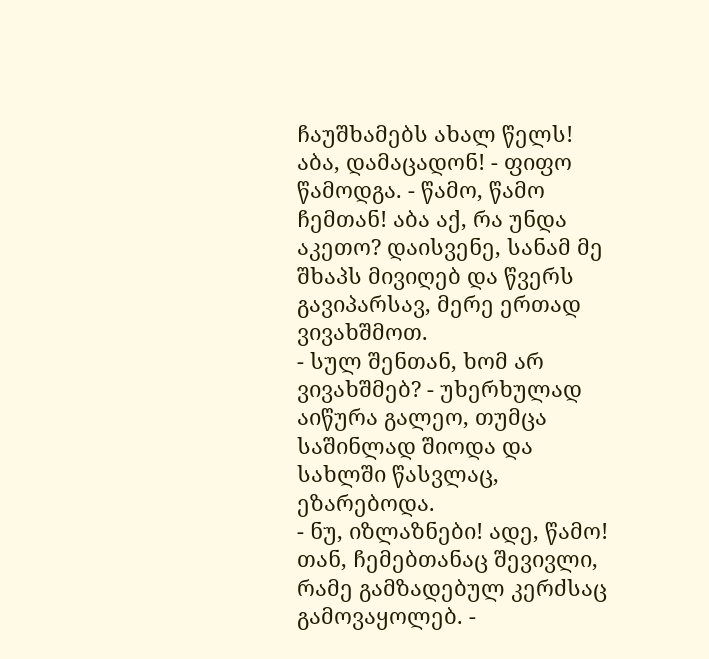ჩაუშხამებს ახალ წელს! აბა, დამაცადონ! - ფიფო წამოდგა. - წამო, წამო ჩემთან! აბა აქ, რა უნდა აკეთო? დაისვენე, სანამ მე შხაპს მივიღებ და წვერს გავიპარსავ, მერე ერთად ვივახშმოთ.
- სულ შენთან, ხომ არ ვივახშმებ? - უხერხულად აიწურა გალეო, თუმცა საშინლად შიოდა და სახლში წასვლაც, ეზარებოდა.
- ნუ, იზლაზნები! ადე, წამო! თან, ჩემებთანაც შევივლი, რამე გამზადებულ კერძსაც გამოვაყოლებ. -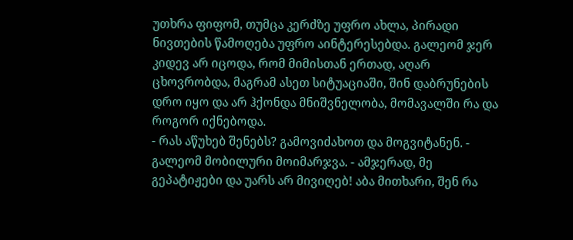უთხრა ფიფომ, თუმცა კერძზე უფრო ახლა, პირადი ნივთების წამოღება უფრო აინტერესებდა. გალეომ ჯერ კიდევ არ იცოდა, რომ მიმისთან ერთად, აღარ ცხოვრობდა, მაგრამ ასეთ სიტუაციაში, შინ დაბრუნების დრო იყო და არ ჰქონდა მნიშვნელობა, მომავალში რა და როგორ იქნებოდა.
- რას აწუხებ შენებს? გამოვიძახოთ და მოგვიტანენ. - გალეომ მობილური მოიმარჯვა. - ამჯერად, მე გეპატიჟები და უარს არ მივიღებ! აბა მითხარი, შენ რა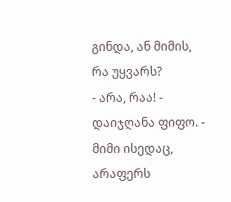გინდა, ან მიმის, რა უყვარს?
- არა, რაა! - დაიჯღანა ფიფო. - მიმი ისედაც, არაფერს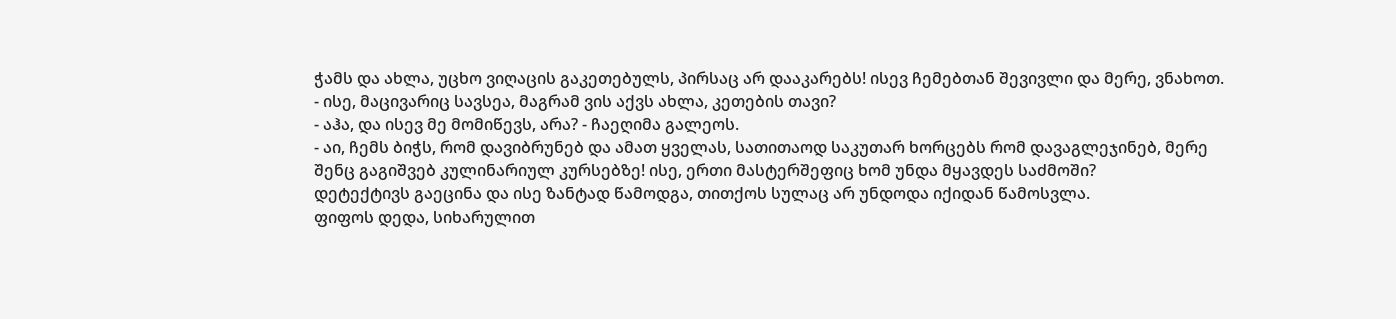ჭამს და ახლა, უცხო ვიღაცის გაკეთებულს, პირსაც არ დააკარებს! ისევ ჩემებთან შევივლი და მერე, ვნახოთ. - ისე, მაცივარიც სავსეა, მაგრამ ვის აქვს ახლა, კეთების თავი?
- აჰა, და ისევ მე მომიწევს, არა? - ჩაეღიმა გალეოს.
- აი, ჩემს ბიჭს, რომ დავიბრუნებ და ამათ ყველას, სათითაოდ საკუთარ ხორცებს რომ დავაგლეჯინებ, მერე შენც გაგიშვებ კულინარიულ კურსებზე! ისე, ერთი მასტერშეფიც ხომ უნდა მყავდეს საძმოში?
დეტექტივს გაეცინა და ისე ზანტად წამოდგა, თითქოს სულაც არ უნდოდა იქიდან წამოსვლა.
ფიფოს დედა, სიხარულით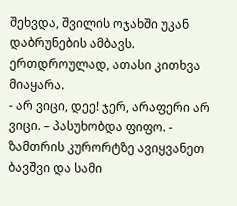შეხვდა, შვილის ოჯახში უკან დაბრუნების ამბავს. ერთდროულად, ათასი კითხვა მიაყარა.
- არ ვიცი, დეე! ჯერ, არაფერი არ ვიცი. – პასუხობდა ფიფო. - ზამთრის კურორტზე ავიყვანეთ ბავშვი და სამი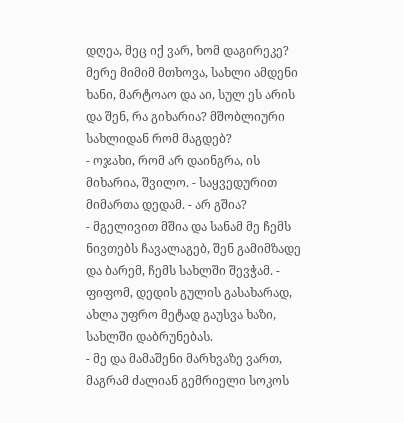დღეა, მეც იქ ვარ, ხომ დაგირეკე? მერე მიმიმ მთხოვა, სახლი ამდენი ხანი, მარტოაო და აი, სულ ეს არის და შენ, რა გიხარია? მშობლიური სახლიდან რომ მაგდებ?
- ოჯახი, რომ არ დაინგრა, ის მიხარია, შვილო. - საყვედურით მიმართა დედამ. - არ გშია?
- მგელივით მშია და სანამ მე ჩემს ნივთებს ჩავალაგებ, შენ გამიმზადე და ბარემ, ჩემს სახლში შევჭამ. - ფიფომ, დედის გულის გასახარად, ახლა უფრო მეტად გაუსვა ხაზი, სახლში დაბრუნებას.
- მე და მამაშენი მარხვაზე ვართ, მაგრამ ძალიან გემრიელი სოკოს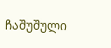ჩაშუშული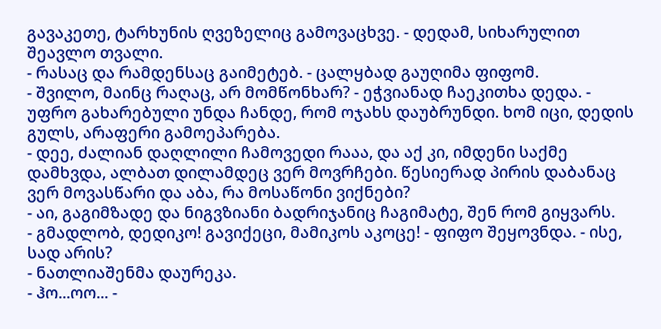გავაკეთე, ტარხუნის ღვეზელიც გამოვაცხვე. - დედამ, სიხარულით შეავლო თვალი.
- რასაც და რამდენსაც გაიმეტებ. - ცალყბად გაუღიმა ფიფომ.
- შვილო, მაინც რაღაც, არ მომწონხარ? - ეჭვიანად ჩაეკითხა დედა. - უფრო გახარებული უნდა ჩანდე, რომ ოჯახს დაუბრუნდი. ხომ იცი, დედის გულს, არაფერი გამოეპარება.
- დეე, ძალიან დაღლილი ჩამოვედი რააა, და აქ კი, იმდენი საქმე დამხვდა, ალბათ დილამდეც ვერ მოვრჩები. წესიერად პირის დაბანაც ვერ მოვასწარი და აბა, რა მოსაწონი ვიქნები?
- აი, გაგიმზადე და ნიგვზიანი ბადრიჯანიც ჩაგიმატე, შენ რომ გიყვარს.
- გმადლობ, დედიკო! გავიქეცი, მამიკოს აკოცე! - ფიფო შეყოვნდა. - ისე, სად არის?
- ნათლიაშენმა დაურეკა.
- ჰო...ოო... -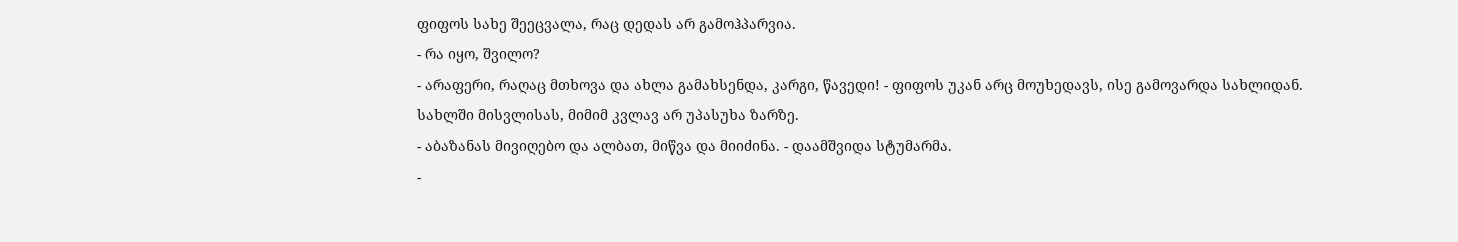ფიფოს სახე შეეცვალა, რაც დედას არ გამოჰპარვია.
- რა იყო, შვილო?
- არაფერი, რაღაც მთხოვა და ახლა გამახსენდა, კარგი, წავედი! - ფიფოს უკან არც მოუხედავს, ისე გამოვარდა სახლიდან.
სახლში მისვლისას, მიმიმ კვლავ არ უპასუხა ზარზე.
- აბაზანას მივიღებო და ალბათ, მიწვა და მიიძინა. - დაამშვიდა სტუმარმა.
-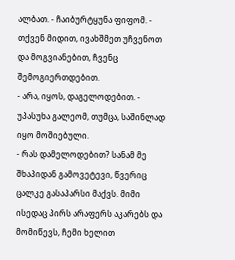ალბათ. - ჩაიბურტყუნა ფიფომ. - თქვენ მიდით, ივახშმეთ უჩვენოთ და მოგვიანებით, ჩვენც შემოგიერთდებით.
- არა, იყოს, დაგელოდებით. - უპასუხა გალეომ, თუმცა, საშინლად იყო მოშიებული.
- რას დამელოდებით? სანამ მე შხაპიდან გამოვეტევი, წვერიც ცალკე გასაპარსი მაქვს. მიმი ისედაც პირს არაფერს აკარებს და მომიწევს, ჩემი ხელით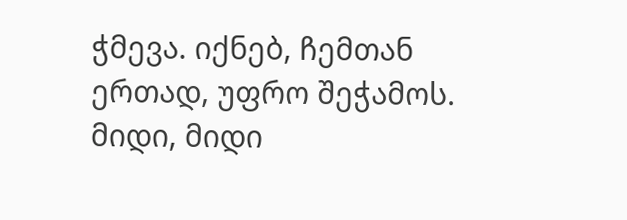ჭმევა. იქნებ, ჩემთან ერთად, უფრო შეჭამოს. მიდი, მიდი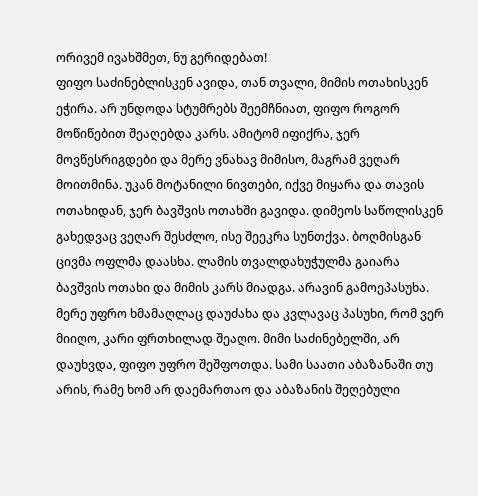ორივემ ივახშმეთ, ნუ გერიდებათ!
ფიფო საძინებლისკენ ავიდა, თან თვალი, მიმის ოთახისკენ ეჭირა. არ უნდოდა სტუმრებს შეემჩნიათ, ფიფო როგორ მოწიწებით შეაღებდა კარს. ამიტომ იფიქრა, ჯერ მოვწესრიგდები და მერე ვნახავ მიმისო, მაგრამ ვეღარ მოითმინა. უკან მოტანილი ნივთები, იქვე მიყარა და თავის ოთახიდან, ჯერ ბავშვის ოთახში გავიდა. დიმეოს საწოლისკენ გახედვაც ვეღარ შესძლო, ისე შეეკრა სუნთქვა. ბოღმისგან ცივმა ოფლმა დაასხა. ლამის თვალდახუჭულმა გაიარა ბავშვის ოთახი და მიმის კარს მიადგა. არავინ გამოეპასუხა. მერე უფრო ხმამაღლაც დაუძახა და კვლავაც პასუხი, რომ ვერ მიიღო, კარი ფრთხილად შეაღო. მიმი საძინებელში, არ დაუხვდა, ფიფო უფრო შეშფოთდა. სამი საათი აბაზანაში თუ არის, რამე ხომ არ დაემართაო და აბაზანის შეღებული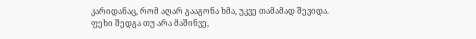კარიდანაც, რომ აღარ გააგონა ხმა, უკვე თამამად შევიდა. ფეხი შედგა თუ არა მაშინვე,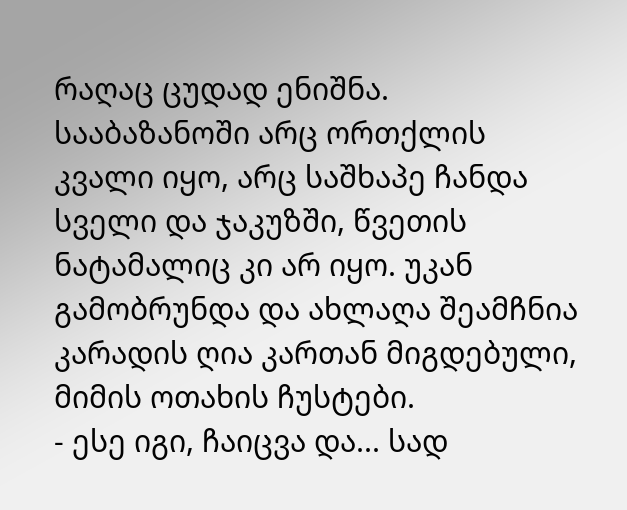რაღაც ცუდად ენიშნა.
სააბაზანოში არც ორთქლის კვალი იყო, არც საშხაპე ჩანდა სველი და ჯაკუზში, წვეთის ნატამალიც კი არ იყო. უკან გამობრუნდა და ახლაღა შეამჩნია კარადის ღია კართან მიგდებული, მიმის ოთახის ჩუსტები.
- ესე იგი, ჩაიცვა და... სად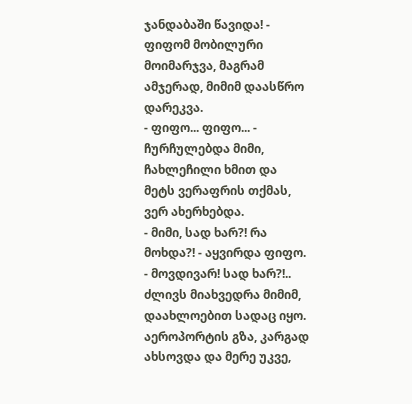ჯანდაბაში წავიდა! - ფიფომ მობილური მოიმარჯვა, მაგრამ ამჯერად, მიმიმ დაასწრო დარეკვა.
- ფიფო... ფიფო... - ჩურჩულებდა მიმი, ჩახლეჩილი ხმით და მეტს ვერაფრის თქმას, ვერ ახერხებდა.
- მიმი, სად ხარ?! რა მოხდა?! - აყვირდა ფიფო. - მოვდივარ! სად ხარ?!..
ძლივს მიახვედრა მიმიმ, დაახლოებით სადაც იყო. აეროპორტის გზა, კარგად ახსოვდა და მერე უკვე,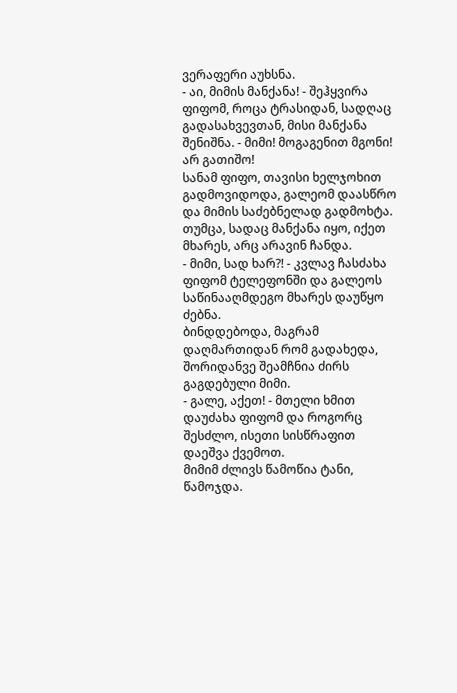ვერაფერი აუხსნა.
- აი, მიმის მანქანა! - შეჰყვირა ფიფომ, როცა ტრასიდან, სადღაც გადასახვევთან, მისი მანქანა შენიშნა. - მიმი! მოგაგენით მგონი! არ გათიშო!
სანამ ფიფო, თავისი ხელჯოხით გადმოვიდოდა, გალეომ დაასწრო და მიმის საძებნელად გადმოხტა. თუმცა, სადაც მანქანა იყო, იქეთ მხარეს, არც არავინ ჩანდა.
- მიმი, სად ხარ?! - კვლავ ჩასძახა ფიფომ ტელეფონში და გალეოს საწინააღმდეგო მხარეს დაუწყო ძებნა.
ბინდდებოდა, მაგრამ დაღმართიდან რომ გადახედა, შორიდანვე შეამჩნია ძირს გაგდებული მიმი.
- გალე, აქეთ! - მთელი ხმით დაუძახა ფიფომ და როგორც შესძლო, ისეთი სისწრაფით დაეშვა ქვემოთ.
მიმიმ ძლივს წამოწია ტანი, წამოჯდა.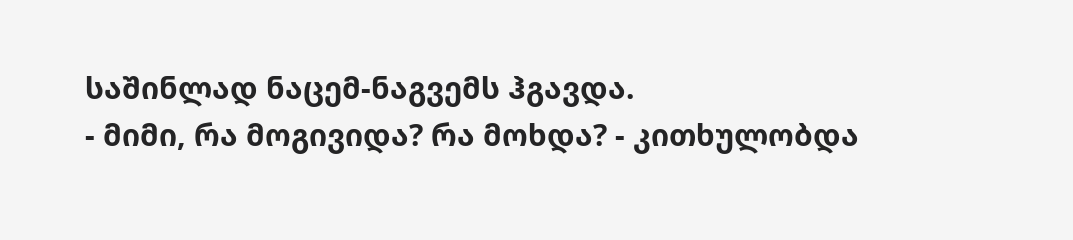საშინლად ნაცემ-ნაგვემს ჰგავდა.
- მიმი, რა მოგივიდა? რა მოხდა? - კითხულობდა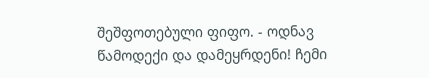შეშფოთებული ფიფო. - ოდნავ წამოდექი და დამეყრდენი! ჩემი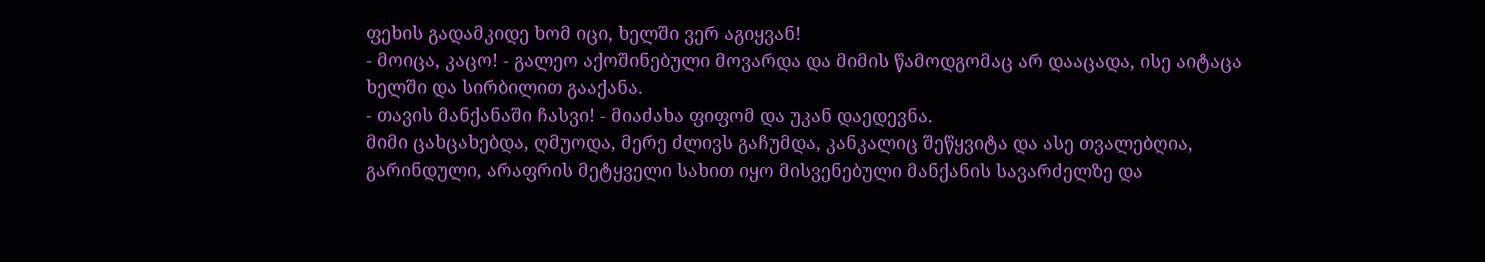ფეხის გადამკიდე ხომ იცი, ხელში ვერ აგიყვან!
- მოიცა, კაცო! - გალეო აქოშინებული მოვარდა და მიმის წამოდგომაც არ დააცადა, ისე აიტაცა ხელში და სირბილით გააქანა.
- თავის მანქანაში ჩასვი! - მიაძახა ფიფომ და უკან დაედევნა.
მიმი ცახცახებდა, ღმუოდა, მერე ძლივს გაჩუმდა, კანკალიც შეწყვიტა და ასე თვალებღია, გარინდული, არაფრის მეტყველი სახით იყო მისვენებული მანქანის სავარძელზე და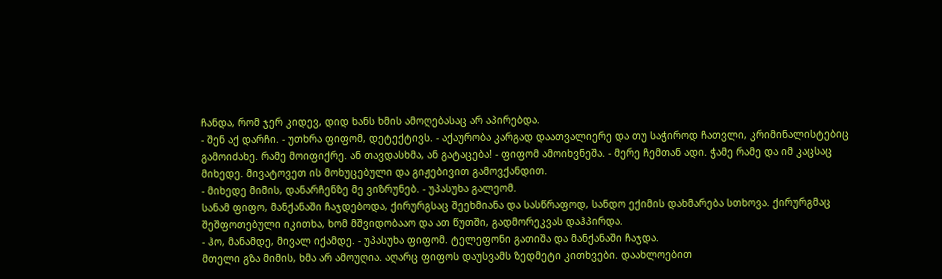ჩანდა, რომ ჯერ კიდევ, დიდ ხანს ხმის ამოღებასაც არ აპირებდა.
- შენ აქ დარჩი. - უთხრა ფიფომ, დეტექტივს. - აქაურობა კარგად დაათვალიერე და თუ საჭიროდ ჩათვლი, კრიმინალისტებიც გამოიძახე. რამე მოიფიქრე. ან თავდასხმა, ან გატაცება! - ფიფომ ამოიხვნეშა. - მერე ჩემთან ადი. ჭამე რამე და იმ კაცსაც მიხედე. მივატოვეთ ის მოხუცებული და გიჟებივით გამოვქანდით.
- მიხედე მიმის, დანარჩენზე მე ვიზრუნებ. - უპასუხა გალეომ.
სანამ ფიფო, მანქანაში ჩაჯდებოდა, ქირურგსაც შეეხმიანა და სასწრაფოდ, სანდო ექიმის დახმარება სთხოვა. ქირურგმაც შეშფოთებული იკითხა, ხომ მშვიდობააო და ათ წუთში, გადმორეკვას დაჰპირდა.
- ჰო, მანამდე, მივალ იქამდე. - უპასუხა ფიფომ. ტელეფონი გათიშა და მანქანაში ჩაჯდა.
მთელი გზა მიმის, ხმა არ ამოუღია. აღარც ფიფოს დაუსვამს ზედმეტი კითხვები. დაახლოებით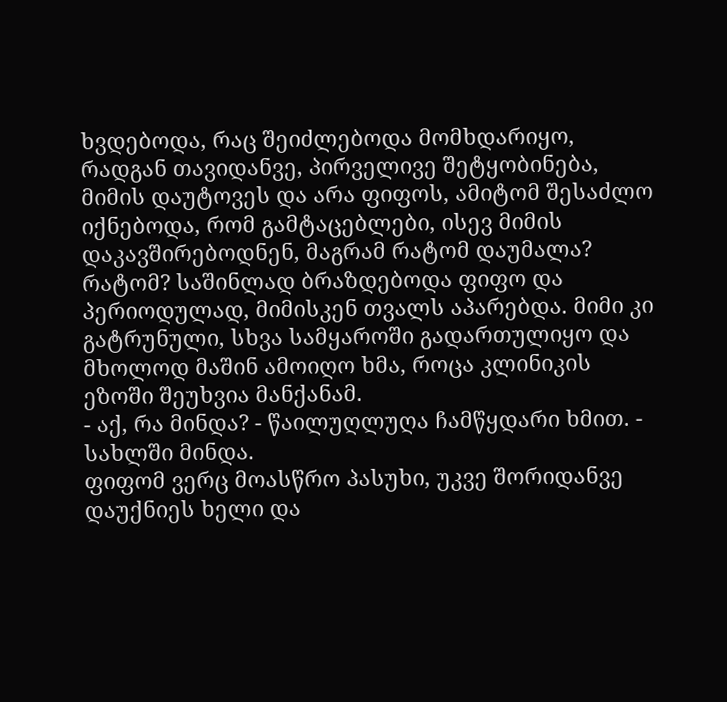ხვდებოდა, რაც შეიძლებოდა მომხდარიყო, რადგან თავიდანვე, პირველივე შეტყობინება, მიმის დაუტოვეს და არა ფიფოს, ამიტომ შესაძლო იქნებოდა, რომ გამტაცებლები, ისევ მიმის დაკავშირებოდნენ, მაგრამ რატომ დაუმალა? რატომ? საშინლად ბრაზდებოდა ფიფო და პერიოდულად, მიმისკენ თვალს აპარებდა. მიმი კი გატრუნული, სხვა სამყაროში გადართულიყო და მხოლოდ მაშინ ამოიღო ხმა, როცა კლინიკის ეზოში შეუხვია მანქანამ.
- აქ, რა მინდა? - წაილუღლუღა ჩამწყდარი ხმით. - სახლში მინდა.
ფიფომ ვერც მოასწრო პასუხი, უკვე შორიდანვე დაუქნიეს ხელი და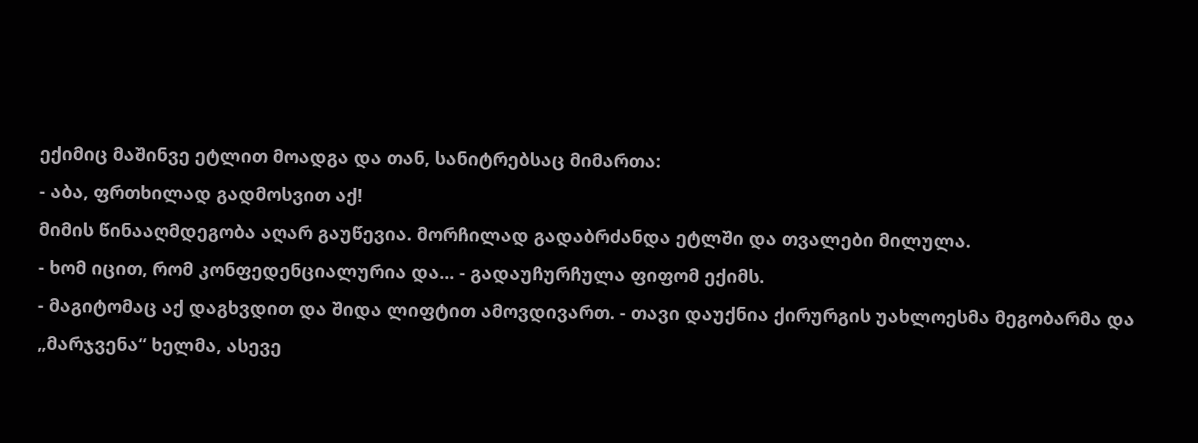ექიმიც მაშინვე ეტლით მოადგა და თან, სანიტრებსაც მიმართა:
- აბა, ფრთხილად გადმოსვით აქ!
მიმის წინააღმდეგობა აღარ გაუწევია. მორჩილად გადაბრძანდა ეტლში და თვალები მილულა.
- ხომ იცით, რომ კონფედენციალურია და... - გადაუჩურჩულა ფიფომ ექიმს.
- მაგიტომაც აქ დაგხვდით და შიდა ლიფტით ამოვდივართ. - თავი დაუქნია ქირურგის უახლოესმა მეგობარმა და „მარჯვენა“ ხელმა, ასევე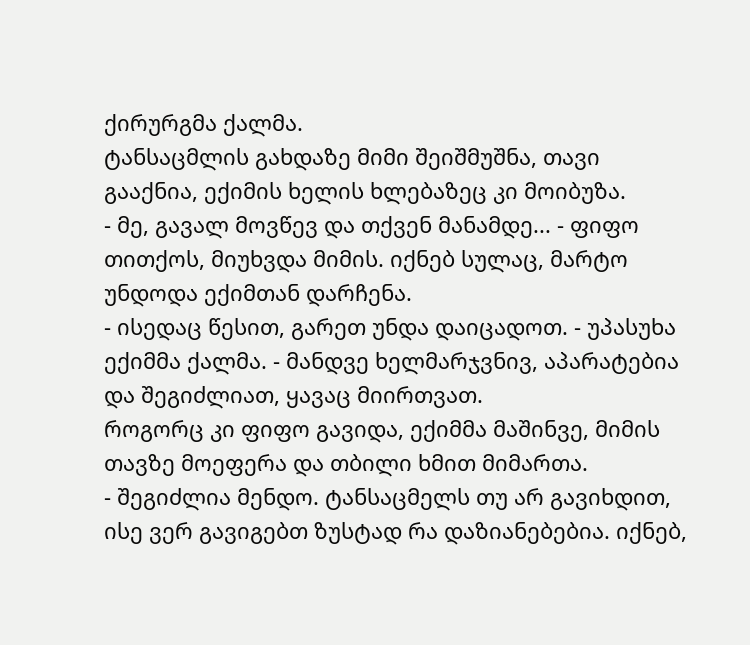ქირურგმა ქალმა.
ტანსაცმლის გახდაზე მიმი შეიშმუშნა, თავი გააქნია, ექიმის ხელის ხლებაზეც კი მოიბუზა.
- მე, გავალ მოვწევ და თქვენ მანამდე... - ფიფო თითქოს, მიუხვდა მიმის. იქნებ სულაც, მარტო უნდოდა ექიმთან დარჩენა.
- ისედაც წესით, გარეთ უნდა დაიცადოთ. - უპასუხა ექიმმა ქალმა. - მანდვე ხელმარჯვნივ, აპარატებია და შეგიძლიათ, ყავაც მიირთვათ.
როგორც კი ფიფო გავიდა, ექიმმა მაშინვე, მიმის თავზე მოეფერა და თბილი ხმით მიმართა.
- შეგიძლია მენდო. ტანსაცმელს თუ არ გავიხდით, ისე ვერ გავიგებთ ზუსტად რა დაზიანებებია. იქნებ,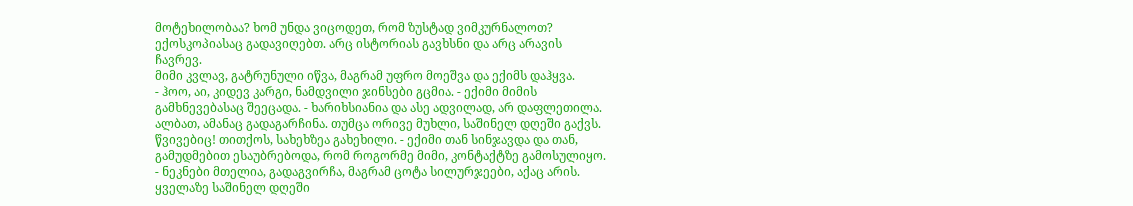მოტეხილობაა? ხომ უნდა ვიცოდეთ, რომ ზუსტად ვიმკურნალოთ? ექოსკოპიასაც გადავიღებთ. არც ისტორიას გავხსნი და არც არავის ჩავრევ.
მიმი კვლავ, გატრუნული იწვა, მაგრამ უფრო მოეშვა და ექიმს დაჰყვა.
- ჰოო, აი, კიდევ კარგი, ნამდვილი ჯინსები გცმია. - ექიმი მიმის გამხნევებასაც შეეცადა. - ხარიხსიანია და ასე ადვილად, არ დაფლეთილა. ალბათ, ამანაც გადაგარჩინა. თუმცა ორივე მუხლი, საშინელ დღეში გაქვს. წვივებიც! თითქოს, სახეხზეა გახეხილი. - ექიმი თან სინჯავდა და თან, გამუდმებით ესაუბრებოდა, რომ როგორმე მიმი, კონტაქტზე გამოსულიყო. - ნეკნები მთელია, გადაგვირჩა, მაგრამ ცოტა სილურჯეები, აქაც არის. ყველაზე საშინელ დღეში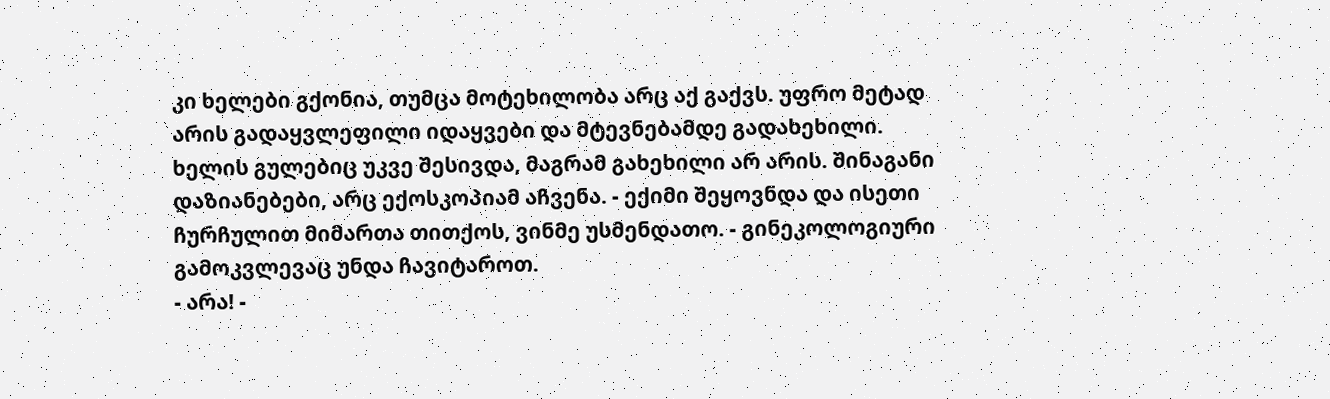კი ხელები გქონია, თუმცა მოტეხილობა არც აქ გაქვს. უფრო მეტად არის გადაყვლეფილი იდაყვები და მტევნებამდე გადახეხილი. ხელის გულებიც უკვე შესივდა, მაგრამ გახეხილი არ არის. შინაგანი დაზიანებები, არც ექოსკოპიამ აჩვენა. - ექიმი შეყოვნდა და ისეთი ჩურჩულით მიმართა თითქოს, ვინმე უსმენდათო. - გინეკოლოგიური გამოკვლევაც უნდა ჩავიტაროთ.
- არა! -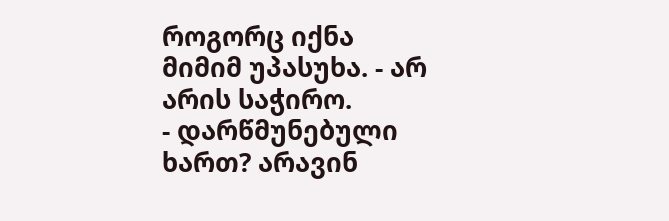როგორც იქნა მიმიმ უპასუხა. - არ არის საჭირო.
- დარწმუნებული ხართ? არავინ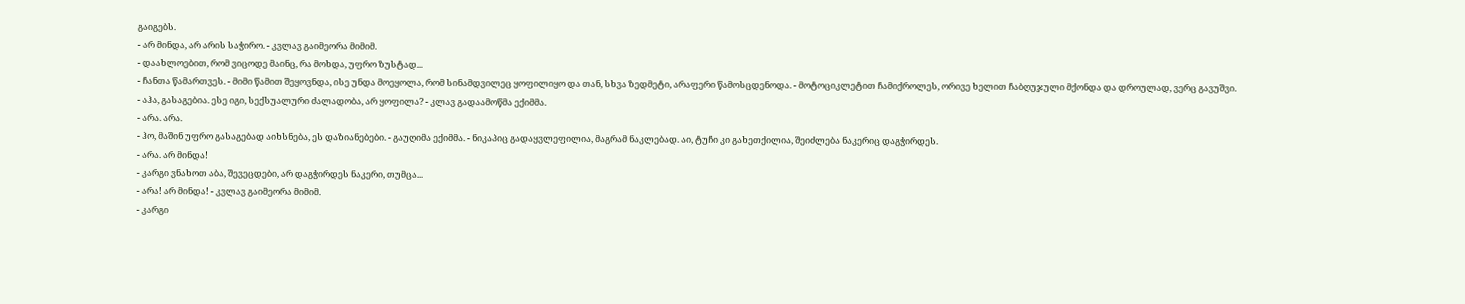გაიგებს.
- არ მინდა, არ არის საჭირო. - კვლავ გაიმეორა მიმიმ.
- დაახლოებით, რომ ვიცოდე მაინც, რა მოხდა, უფრო ზუსტად...
- ჩანთა წამართვეს. - მიმი წამით შეყოვნდა, ისე უნდა მოეყოლა, რომ სინამდვილეც ყოფილიყო და თან, სხვა ზედმეტი, არაფერი წამოსცდენოდა. - მოტოციკლეტით ჩამიქროლეს, ორივე ხელით ჩაბღუჯული მქონდა და დროულად, ვერც გავუშვი.
- აჰა, გასაგებია. ესე იგი, სექსუალური ძალადობა, არ ყოფილა? - კლავ გადაამოწმა ექიმმა.
- არა. არა.
- ჰო, მაშინ უფრო გასაგებად აიხსნება, ეს დაზიანებები. - გაუღიმა ექიმმა. - ნიკაპიც გადაყვლეფილია, მაგრამ ნაკლებად. აი, ტუჩი კი გახეთქილია, შეიძლება ნაკერიც დაგჭირდეს.
- არა. არ მინდა!
- კარგი ვნახოთ აბა, შევეცდები, არ დაგჭირდეს ნაკერი, თუმცა...
- არა! არ მინდა! - კვლავ გაიმეორა მიმიმ.
- კარგი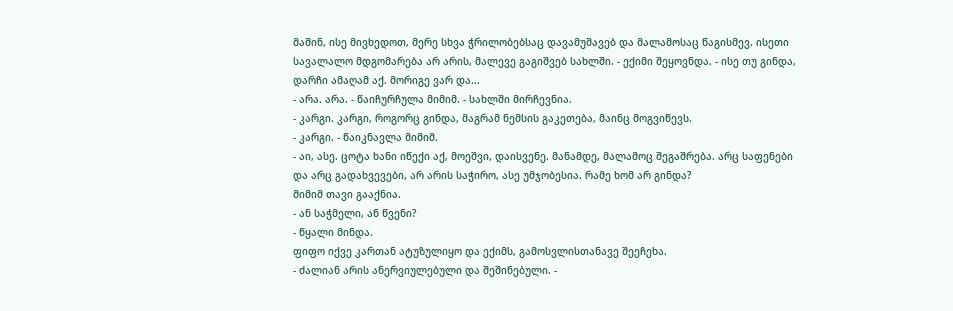მაშინ, ისე მივხედოთ, მერე სხვა ჭრილობებსაც დავამუშავებ და მალამოსაც წაგისმევ. ისეთი სავალალო მდგომარება არ არის, მალევე გაგიშვებ სახლში. - ექიმი შეყოვნდა. - ისე თუ გინდა, დარჩი ამაღამ აქ. მორიგე ვარ და...
- არა. არა. - წაიჩურჩულა მიმიმ. - სახლში მირჩევნია.
- კარგი. კარგი, როგორც გინდა, მაგრამ ნემსის გაკეთება, მაინც მოგვიწევს.
- კარგი. - წაიკნავლა მიმიმ.
- აი, ასე. ცოტა ხანი იწექი აქ, მოეშვი, დაისვენე. მანამდე, მალამოც შეგაშრება. არც საფენები და არც გადახვევები, არ არის საჭირო, ასე უმჯობესია. რამე ხომ არ გინდა?
მიმიმ თავი გააქნია.
- ან საჭმელი, ან წვენი?
- წყალი მინდა.
ფიფო იქვე კართან ატუზულიყო და ექიმს, გამოსვლისთანავე შეეჩეხა.
- ძალიან არის ანერვიულებული და შეშინებული. -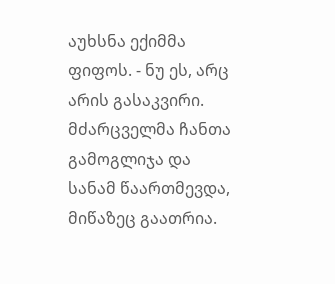აუხსნა ექიმმა ფიფოს. - ნუ ეს, არც არის გასაკვირი. მძარცველმა ჩანთა გამოგლიჯა და სანამ წაართმევდა, მიწაზეც გაათრია.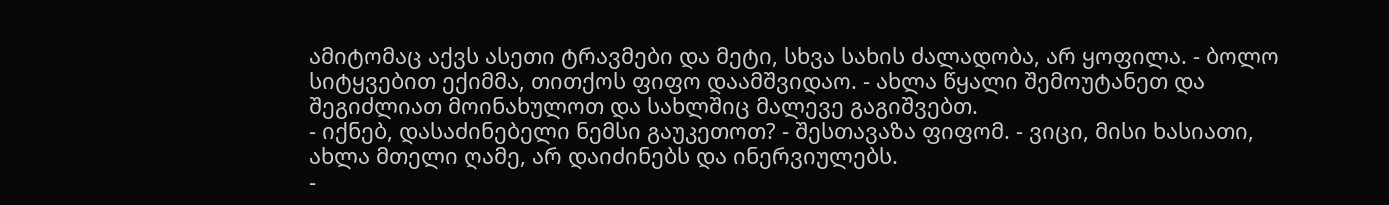ამიტომაც აქვს ასეთი ტრავმები და მეტი, სხვა სახის ძალადობა, არ ყოფილა. - ბოლო სიტყვებით ექიმმა, თითქოს ფიფო დაამშვიდაო. - ახლა წყალი შემოუტანეთ და შეგიძლიათ მოინახულოთ და სახლშიც მალევე გაგიშვებთ.
- იქნებ, დასაძინებელი ნემსი გაუკეთოთ? - შესთავაზა ფიფომ. - ვიცი, მისი ხასიათი, ახლა მთელი ღამე, არ დაიძინებს და ინერვიულებს.
-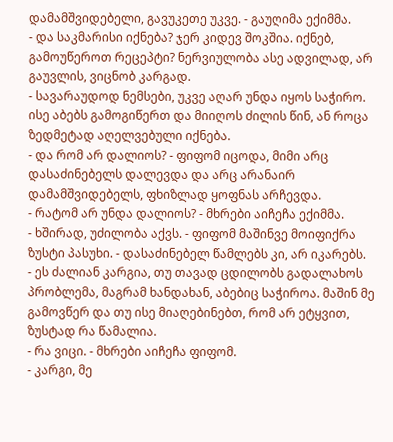დამამშვიდებელი, გავუკეთე უკვე. - გაუღიმა ექიმმა.
- და საკმარისი იქნება? ჯერ კიდევ შოკშია. იქნებ, გამოუწეროთ რეცეპტი? ნერვიულობა ასე ადვილად, არ გაუვლის, ვიცნობ კარგად.
- სავარაუდოდ ნემსები, უკვე აღარ უნდა იყოს საჭირო. ისე აბებს გამოგიწერთ და მიიღოს ძილის წინ, ან როცა ზედმეტად აღელვებული იქნება.
- და რომ არ დალიოს? - ფიფომ იცოდა, მიმი არც დასაძინებელს დალევდა და არც არანაირ დამამშვიდებელს, ფხიზლად ყოფნას არჩევდა.
- რატომ არ უნდა დალიოს? - მხრები აიჩეჩა ექიმმა.
- ხშირად, უძილობა აქვს. - ფიფომ მაშინვე მოიფიქრა ზუსტი პასუხი. - დასაძინებელ წამლებს კი, არ იკარებს.
- ეს ძალიან კარგია, თუ თავად ცდილობს გადალახოს პრობლემა, მაგრამ ხანდახან, აბებიც საჭიროა. მაშინ მე გამოვწერ და თუ ისე მიაღებინებთ, რომ არ ეტყვით, ზუსტად რა წამალია.
- რა ვიცი. - მხრები აიჩეჩა ფიფომ.
- კარგი, მე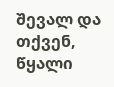შევალ და თქვენ, წყალი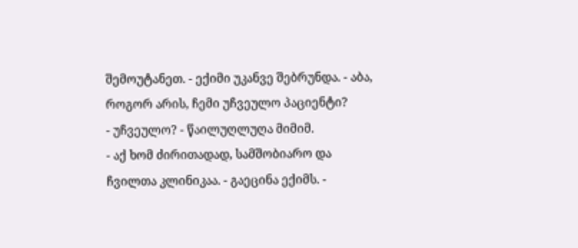შემოუტანეთ. - ექიმი უკანვე შებრუნდა. - აბა, როგორ არის, ჩემი უჩვეულო პაციენტი?
- უჩვეულო? - წაილუღლუღა მიმიმ.
- აქ ხომ ძირითადად, სამშობიარო და ჩვილთა კლინიკაა. - გაეცინა ექიმს. -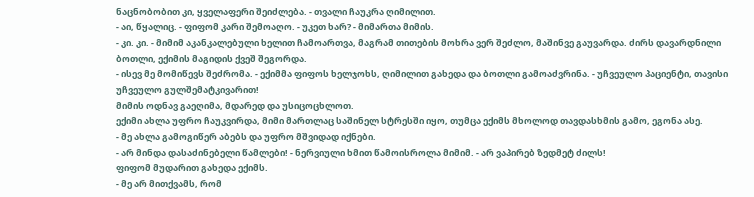ნაცნობობით კი, ყველაფერი შეიძლება. - თვალი ჩაუკრა ღიმილით.
- აი, წყალიც. - ფიფომ კარი შემოაღო. - უკეთ ხარ? - მიმართა მიმის.
- კი. კი. - მიმიმ აკანკალებული ხელით ჩამოართვა, მაგრამ თითების მოხრა ვერ შეძლო, მაშინვე გაუვარდა. ძირს დავარდნილი ბოთლი, ექიმის მაგიდის ქვეშ შეგორდა.
- ისევ მე მომიწევს შეძრომა. - ექიმმა ფიფოს ხელჯოხს, ღიმილით გახედა და ბოთლი გამოაძვრინა. - უჩვეულო პაციენტი, თავისი უჩვეულო გულშემატკივარით!
მიმის ოდნავ გაეღიმა, მდარედ და უსიცოცხლოთ.
ექიმი ახლა უფრო ჩაუკვირდა, მიმი მართლაც საშინელ სტრესში იყო, თუმცა ექიმს მხოლოდ თავდასხმის გამო, ეგონა ასე.
- მე ახლა გამოგიწერ აბებს და უფრო მშვიდად იქნები.
- არ მინდა დასაძინებელი წამლები! - ნერვიული ხმით წამოისროლა მიმიმ. - არ ვაპირებ ზედმეტ ძილს!
ფიფომ მუდარით გახედა ექიმს.
- მე არ მითქვამს, რომ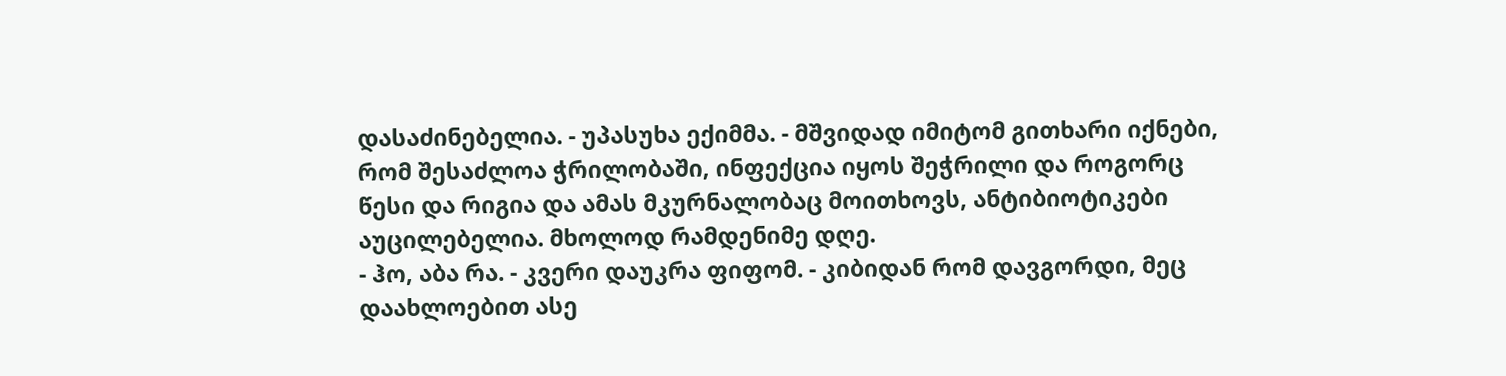დასაძინებელია. - უპასუხა ექიმმა. - მშვიდად იმიტომ გითხარი იქნები, რომ შესაძლოა ჭრილობაში, ინფექცია იყოს შეჭრილი და როგორც წესი და რიგია და ამას მკურნალობაც მოითხოვს, ანტიბიოტიკები აუცილებელია. მხოლოდ რამდენიმე დღე.
- ჰო, აბა რა. - კვერი დაუკრა ფიფომ. - კიბიდან რომ დავგორდი, მეც დაახლოებით ასე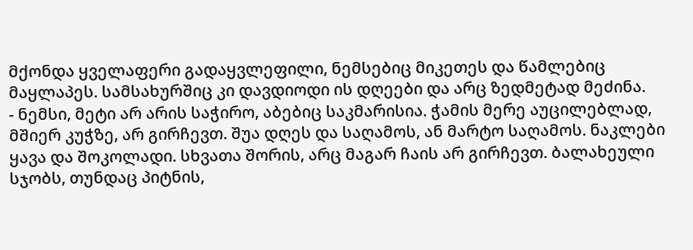მქონდა ყველაფერი გადაყვლეფილი, ნემსებიც მიკეთეს და წამლებიც მაყლაპეს. სამსახურშიც კი დავდიოდი ის დღეები და არც ზედმეტად მეძინა.
- ნემსი, მეტი არ არის საჭირო, აბებიც საკმარისია. ჭამის მერე აუცილებლად, მშიერ კუჭზე, არ გირჩევთ. შუა დღეს და საღამოს, ან მარტო საღამოს. ნაკლები ყავა და შოკოლადი. სხვათა შორის, არც მაგარ ჩაის არ გირჩევთ. ბალახეული სჯობს, თუნდაც პიტნის,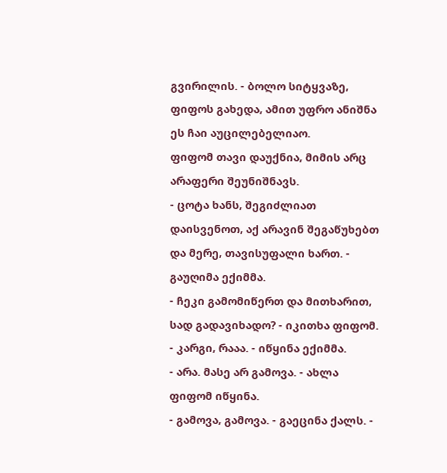გვირილის. - ბოლო სიტყვაზე, ფიფოს გახედა, ამით უფრო ანიშნა ეს ჩაი აუცილებელიაო.
ფიფომ თავი დაუქნია, მიმის არც არაფერი შეუნიშნავს.
- ცოტა ხანს, შეგიძლიათ დაისვენოთ, აქ არავინ შეგაწუხებთ და მერე, თავისუფალი ხართ. - გაუღიმა ექიმმა.
- ჩეკი გამომიწერთ და მითხარით, სად გადავიხადო? - იკითხა ფიფომ.
- კარგი, რააა. - იწყინა ექიმმა.
- არა. მასე არ გამოვა. - ახლა ფიფომ იწყინა.
- გამოვა, გამოვა. - გაეცინა ქალს. -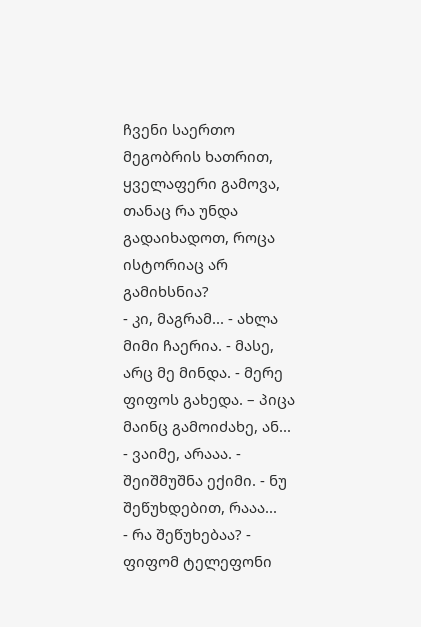ჩვენი საერთო მეგობრის ხათრით, ყველაფერი გამოვა, თანაც რა უნდა გადაიხადოთ, როცა ისტორიაც არ გამიხსნია?
- კი, მაგრამ... - ახლა მიმი ჩაერია. - მასე, არც მე მინდა. - მერე ფიფოს გახედა. – პიცა მაინც გამოიძახე, ან...
- ვაიმე, არააა. - შეიშმუშნა ექიმი. - ნუ შეწუხდებით, რააა...
- რა შეწუხებაა? - ფიფომ ტელეფონი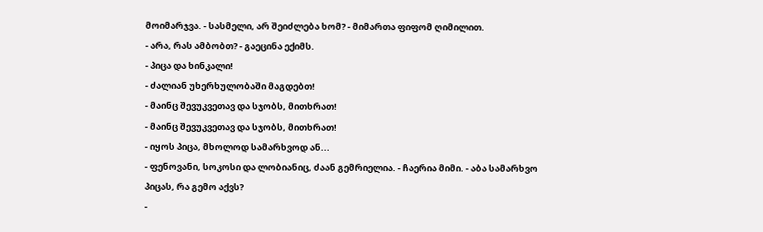მოიმარჯვა. - სასმელი, არ შეიძლება ხომ? - მიმართა ფიფომ ღიმილით.
- არა, რას ამბობთ? - გაეცინა ექიმს.
- პიცა და ხინკალი!
- ძალიან უხერხულობაში მაგდებთ!
- მაინც შევუკვეთავ და სჯობს, მითხრათ!
- მაინც შევუკვეთავ და სჯობს, მითხრათ!
- იყოს პიცა, მხოლოდ სამარხვოდ ან...
- ფენოვანი, სოკოსი და ლობიანიც, ძაან გემრიელია. - ჩაერია მიმი. - აბა სამარხვო პიცას, რა გემო აქვს?
-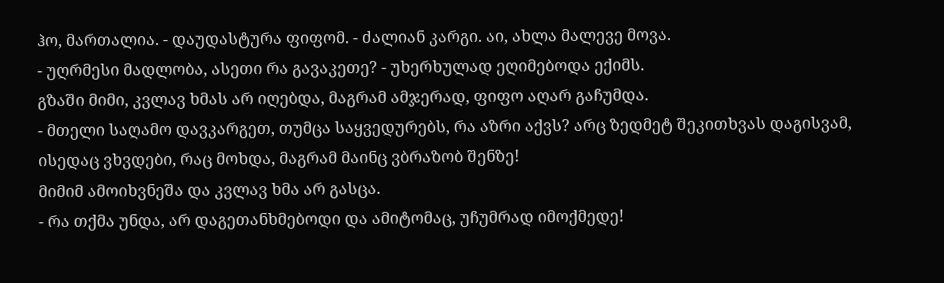ჰო, მართალია. - დაუდასტურა ფიფომ. - ძალიან კარგი. აი, ახლა მალევე მოვა.
- უღრმესი მადლობა, ასეთი რა გავაკეთე? - უხერხულად ეღიმებოდა ექიმს.
გზაში მიმი, კვლავ ხმას არ იღებდა, მაგრამ ამჯერად, ფიფო აღარ გაჩუმდა.
- მთელი საღამო დავკარგეთ, თუმცა საყვედურებს, რა აზრი აქვს? არც ზედმეტ შეკითხვას დაგისვამ, ისედაც ვხვდები, რაც მოხდა, მაგრამ მაინც ვბრაზობ შენზე!
მიმიმ ამოიხვნეშა და კვლავ ხმა არ გასცა.
- რა თქმა უნდა, არ დაგეთანხმებოდი და ამიტომაც, უჩუმრად იმოქმედე!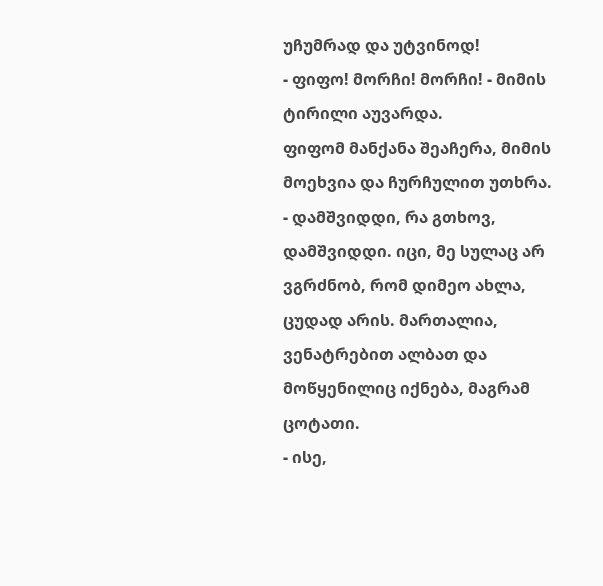უჩუმრად და უტვინოდ!
- ფიფო! მორჩი! მორჩი! - მიმის ტირილი აუვარდა.
ფიფომ მანქანა შეაჩერა, მიმის მოეხვია და ჩურჩულით უთხრა.
- დამშვიდდი, რა გთხოვ, დამშვიდდი. იცი, მე სულაც არ ვგრძნობ, რომ დიმეო ახლა, ცუდად არის. მართალია, ვენატრებით ალბათ და მოწყენილიც იქნება, მაგრამ ცოტათი.
- ისე,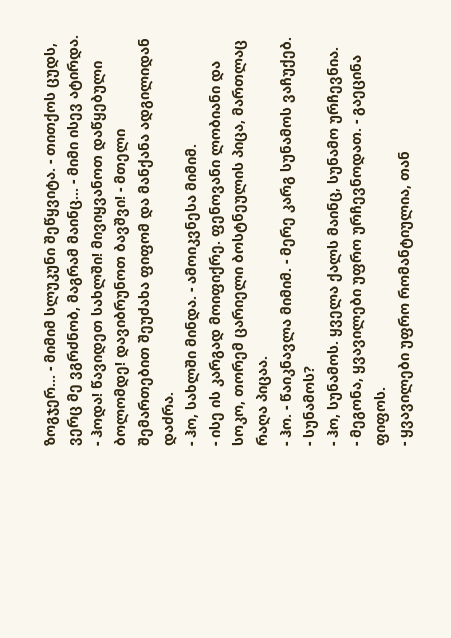ზოგჯერ... - მიმიმ სლუკუნი შეწყვიტა. - თითქოს ცუდს, ვერც მე ვგრძნობ, მაგრამ მაინც... - მიმი ისევ ატირდა.
- ჰოდა! წავიდეთ სახლში! მივიყვანოთ დაწყებული ბოლომდე! დავიბრუნოთ ბავშვი! - მთელი შემართებით შეუძახა ფიფომ და მანქანა ადგილიდან დაძრა.
- ჰო, სახლში მინდა. - ამოიკვნესა მიმიმ.
- ისე ის კარგად მოიფიქრე. ფენოვანი ლობიანი და სოკო, თორემ ცარიელი ბოსტნეულის პიცა, მართლაც რაღა პიცაა.
- ჰო. - წაიკნავლა მიმიმ. - მერე კარგ სუნამოს ვაჩუქებ.
- სუნამოს?
- ჰო, სუნამოს. ყველა ქალს მაინც, სუნამო ურჩევნია.
- მეგონა, ყვავილები უფრო ურჩევნოდათ. - გაეცინა ფიფოს.
- ყვავილები უფრო რომანტიულია, თან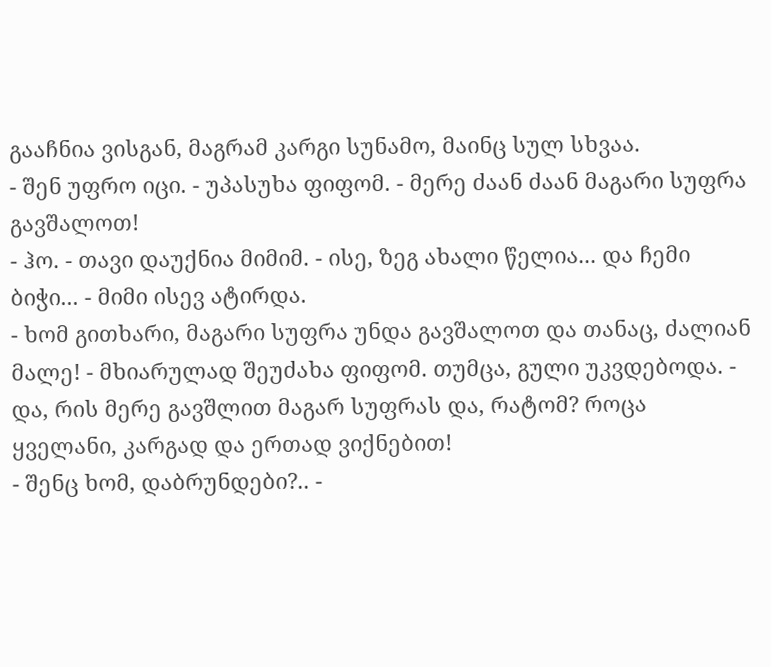გააჩნია ვისგან, მაგრამ კარგი სუნამო, მაინც სულ სხვაა.
- შენ უფრო იცი. - უპასუხა ფიფომ. - მერე ძაან ძაან მაგარი სუფრა გავშალოთ!
- ჰო. - თავი დაუქნია მიმიმ. - ისე, ზეგ ახალი წელია... და ჩემი ბიჭი... - მიმი ისევ ატირდა.
- ხომ გითხარი, მაგარი სუფრა უნდა გავშალოთ და თანაც, ძალიან მალე! - მხიარულად შეუძახა ფიფომ. თუმცა, გული უკვდებოდა. - და, რის მერე გავშლით მაგარ სუფრას და, რატომ? როცა ყველანი, კარგად და ერთად ვიქნებით!
- შენც ხომ, დაბრუნდები?.. -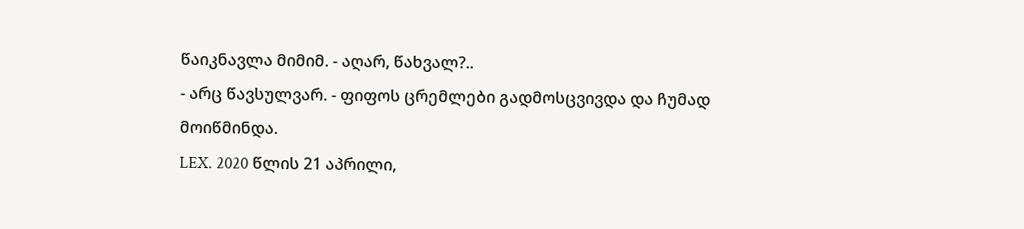წაიკნავლა მიმიმ. - აღარ, წახვალ?..
- არც წავსულვარ. - ფიფოს ცრემლები გადმოსცვივდა და ჩუმად მოიწმინდა.
LEX. 2020 წლის 21 აპრილი,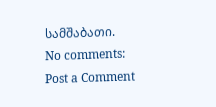სამშაბათი.
No comments:
Post a Comment